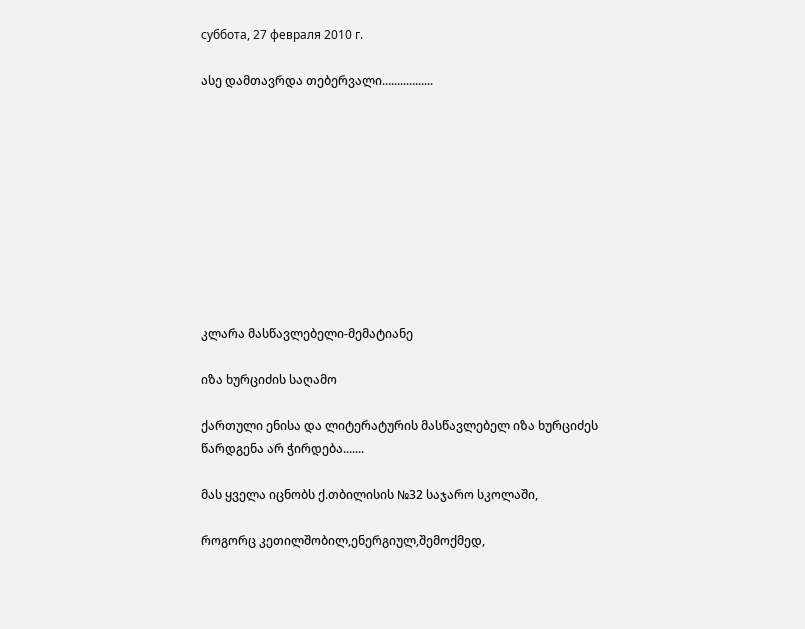суббота, 27 февраля 2010 г.

ასე დამთავრდა თებერვალი.................










კლარა მასწავლებელი-მემატიანე

იზა ხურციძის საღამო

ქართული ენისა და ლიტერატურის მასწავლებელ იზა ხურციძეს წარდგენა არ ჭირდება.......

მას ყველა იცნობს ქ.თბილისის №32 საჯარო სკოლაში,

როგორც კეთილშობილ,ენერგიულ,შემოქმედ,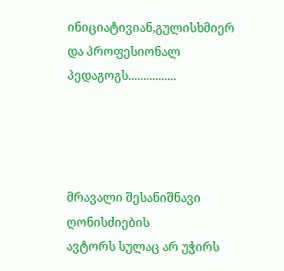ინიციატივიან,გულისხმიერ და პროფესიონალ პედაგოგს................




მრავალი შესანიშნავი ღონისძიების
ავტორს სულაც არ უჭირს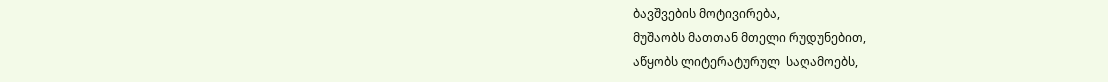ბავშვების მოტივირება,
მუშაობს მათთან მთელი რუდუნებით,
აწყობს ლიტერატურულ  საღამოებს,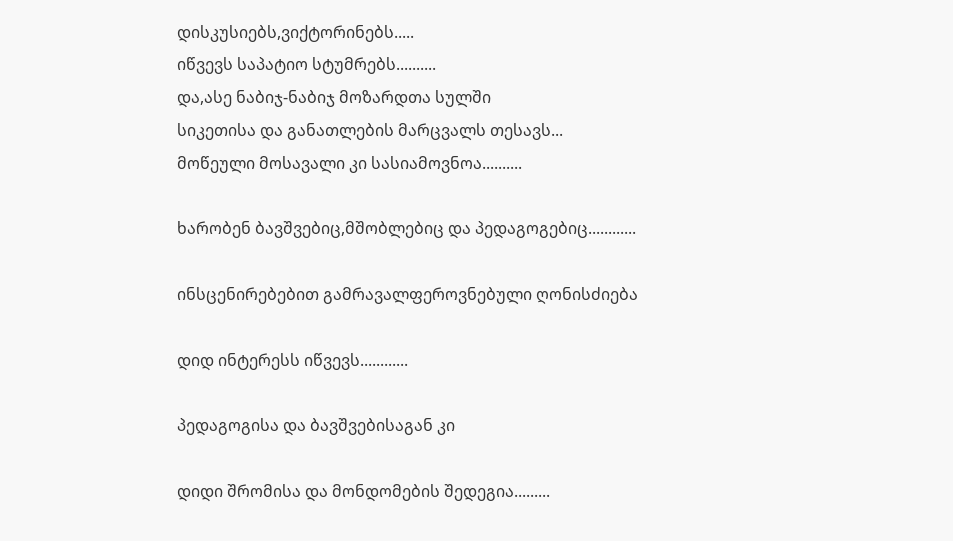დისკუსიებს,ვიქტორინებს.....
იწვევს საპატიო სტუმრებს..........
და,ასე ნაბიჯ-ნაბიჯ მოზარდთა სულში
სიკეთისა და განათლების მარცვალს თესავს...
მოწეული მოსავალი კი სასიამოვნოა..........

ხარობენ ბავშვებიც,მშობლებიც და პედაგოგებიც............

ინსცენირებებით გამრავალფეროვნებული ღონისძიება

დიდ ინტერესს იწვევს............

პედაგოგისა და ბავშვებისაგან კი

დიდი შრომისა და მონდომების შედეგია.........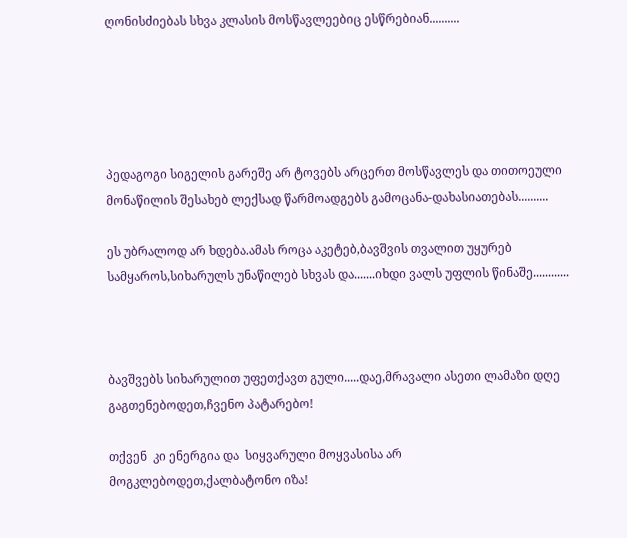ღონისძიებას სხვა კლასის მოსწავლეებიც ესწრებიან..........





პედაგოგი სიგელის გარეშე არ ტოვებს არცერთ მოსწავლეს და თითოეული მონაწილის შესახებ ლექსად წარმოადგებს გამოცანა-დახასიათებას..........

ეს უბრალოდ არ ხდება.ამას როცა აკეტებ,ბავშვის თვალით უყურებ სამყაროს,სიხარულს უნაწილებ სხვას და.......იხდი ვალს უფლის წინაშე............



ბავშვებს სიხარულით უფეთქავთ გული.....დაე,მრავალი ასეთი ლამაზი დღე  გაგთენებოდეთ,ჩვენო პატარებო!

თქვენ  კი ენერგია და  სიყვარული მოყვასისა არ მოგკლებოდეთ,ქალბატონო იზა!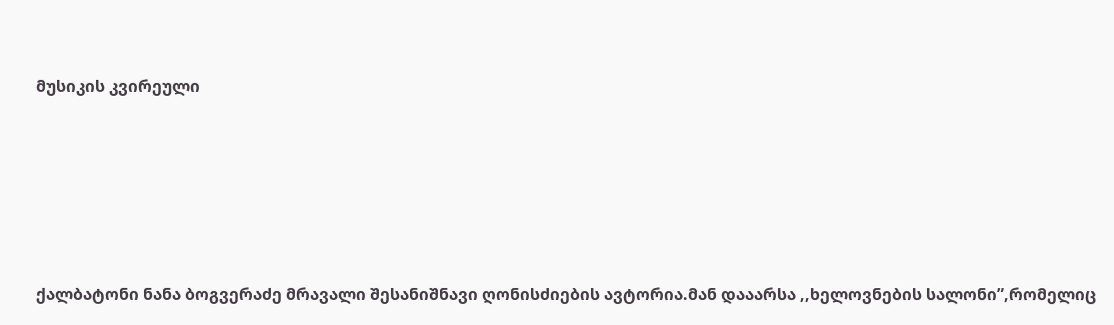მუსიკის კვირეული








ქალბატონი ნანა ბოგვერაძე მრავალი შესანიშნავი ღონისძიების ავტორია.მან დააარსა ,,ხელოვნების სალონი”,რომელიც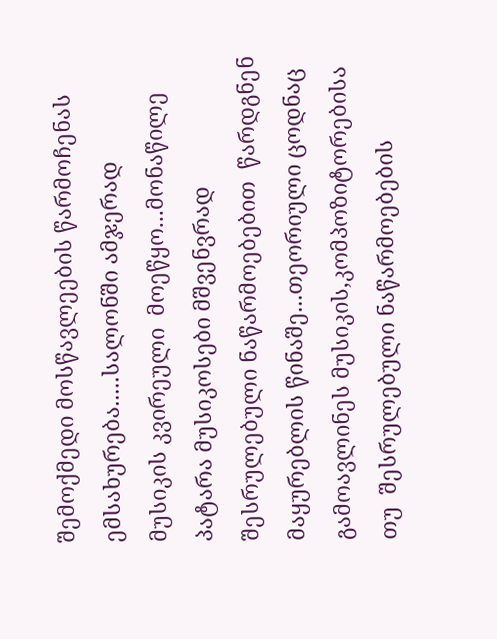შემოქმედი მოსწავლეების წარმოჩენას ემსახურება.....სალონში ამჯერად
მუსიკის კვირეული  მოეწყო...მონაწილე პატარა მუსიკოსები მშვენვრად  შესრულებული ნაწარმოებებით  წარდგნენ მაყურებლის წინაშე...თეორიული ცოდნაც გამოავლინეს მუსიკის,კომპოზიტორებისა თუ  შესრულებული ნაწარმოებების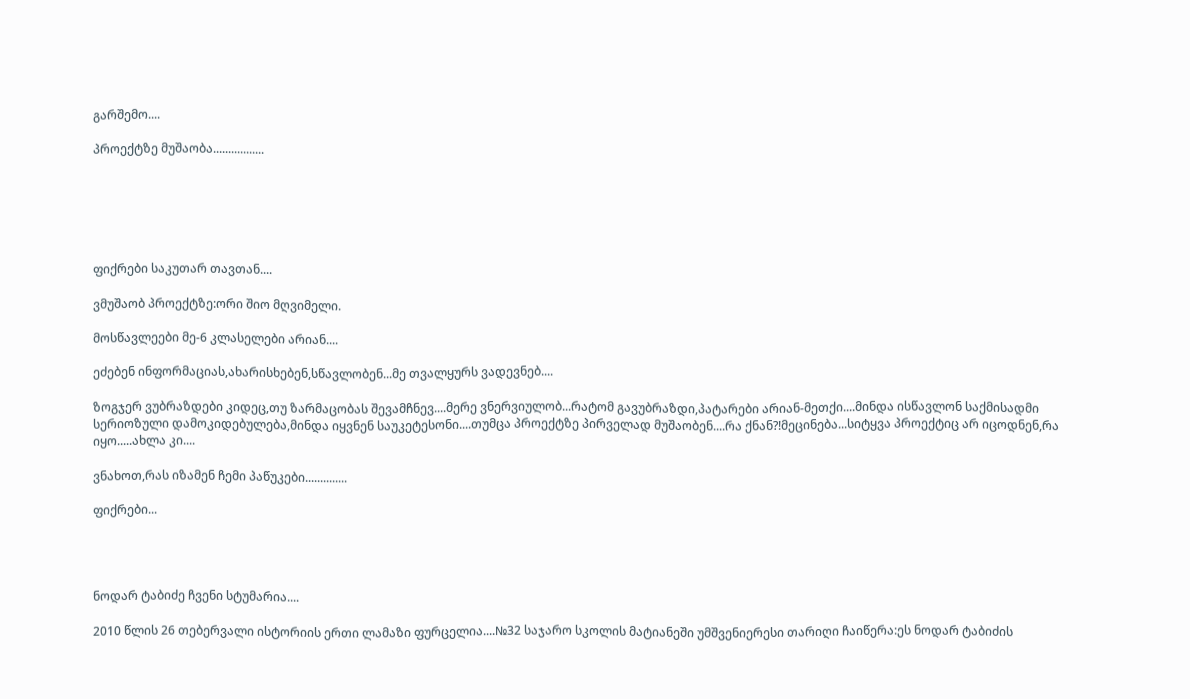გარშემო....

პროექტზე მუშაობა.................






ფიქრები საკუთარ თავთან....

ვმუშაობ პროექტზე:ორი შიო მღვიმელი.

მოსწავლეები მე-6 კლასელები არიან....

ეძებენ ინფორმაციას,ახარისხებენ,სწავლობენ...მე თვალყურს ვადევნებ....

ზოგჯერ ვუბრაზდები კიდეც,თუ ზარმაცობას შევამჩნევ....მერე ვნერვიულობ...რატომ გავუბრაზდი,პატარები არიან-მეთქი....მინდა ისწავლონ საქმისადმი სერიოზული დამოკიდებულება,მინდა იყვნენ საუკეტესონი....თუმცა პროექტზე პირველად მუშაობენ....რა ქნან?!მეცინება...სიტყვა პროექტიც არ იცოდნენ,რა იყო.....ახლა კი....

ვნახოთ,რას იზამენ ჩემი პაწუკები..............

ფიქრები...




ნოდარ ტაბიძე ჩვენი სტუმარია....

2010 წლის 26 თებერვალი ისტორიის ერთი ლამაზი ფურცელია....№32 საჯარო სკოლის მატიანეში უმშვენიერესი თარიღი ჩაიწერა:ეს ნოდარ ტაბიძის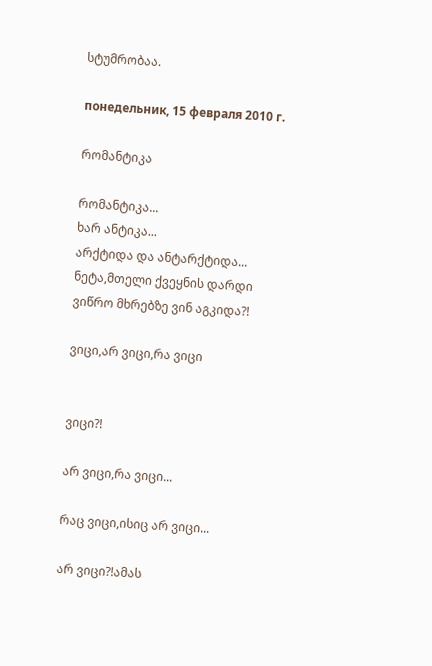სტუმრობაა.

понедельник, 15 февраля 2010 г.

რომანტიკა

რომანტიკა...
ხარ ანტიკა...
არქტიდა და ანტარქტიდა...
ნეტა,მთელი ქვეყნის დარდი
ვიწრო მხრებზე ვინ აგკიდა?!

ვიცი,არ ვიცი,რა ვიცი


ვიცი?!

არ ვიცი,რა ვიცი...

რაც ვიცი,ისიც არ ვიცი...

არ ვიცი?!ამას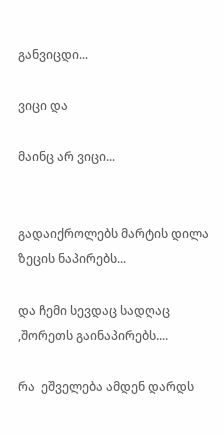განვიცდი...

ვიცი და

მაინც არ ვიცი...


გადაიქროლებს მარტის დილა ზეცის ნაპირებს...

და ჩემი სევდაც სადღაც ,შორეთს გაინაპირებს....

რა  ეშველება ამდენ დარდს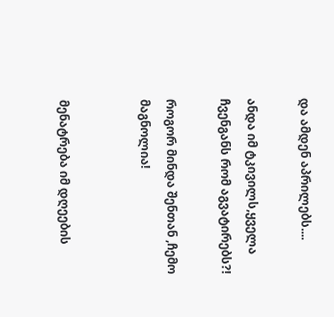და ამდენ აპრილებს....

ანდა იმ ტკივილს,ყველა ჩვენგანს რომ აგვატირებს?!

როგორ მინდა შენთან ,ჩემო მაგნოლია!


მენატრება იმ დღეების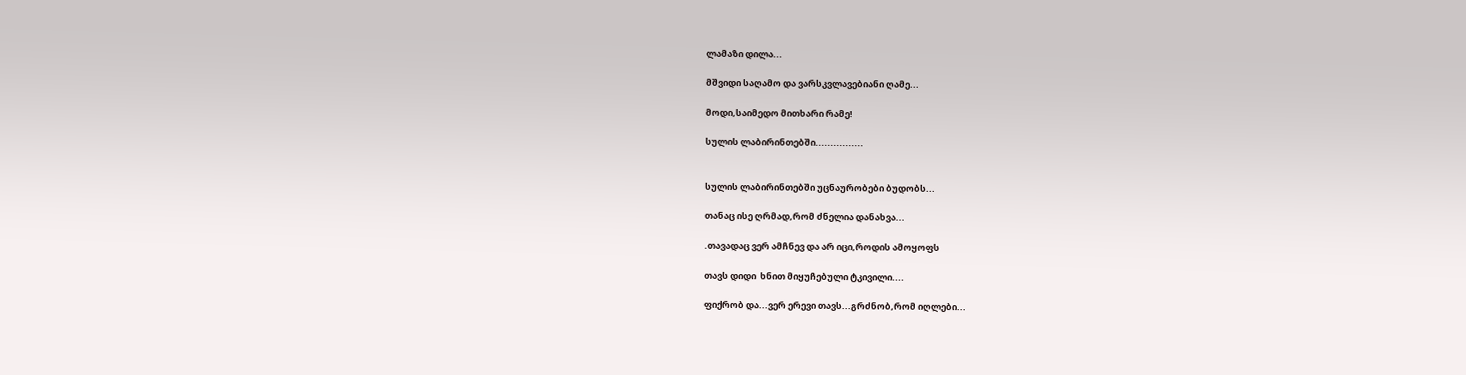ლამაზი დილა...

მშვიდი საღამო და ვარსკვლავებიანი ღამე...

მოდი,საიმედო მითხარი რამე!

სულის ლაბირინთებში................


სულის ლაბირინთებში უცნაურობები ბუდობს...

თანაც ისე ღრმად,რომ ძნელია დანახვა...

.თავადაც ვერ ამჩნევ და არ იცი,როდის ამოყოფს

თავს დიდი  ხნით მიყუჩებული ტკივილი....

ფიქრობ და...ვერ ერევი თავს...გრძნობ,რომ იღლები...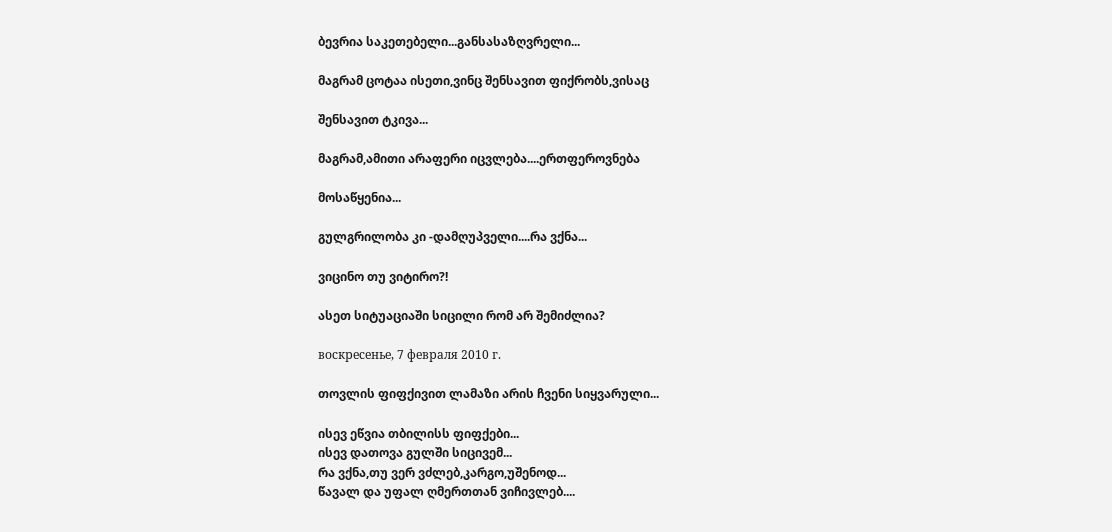ბევრია საკეთებელი...განსასაზღვრელი...

მაგრამ ცოტაა ისეთი,ვინც შენსავით ფიქრობს,ვისაც

შენსავით ტკივა...

მაგრამ,ამითი არაფერი იცვლება....ერთფეროვნება

მოსაწყენია...

გულგრილობა კი -დამღუპველი....რა ვქნა...

ვიცინო თუ ვიტირო?!

ასეთ სიტუაციაში სიცილი რომ არ შემიძლია?

воскресенье, 7 февраля 2010 г.

თოვლის ფიფქივით ლამაზი არის ჩვენი სიყვარული...

ისევ ეწვია თბილისს ფიფქები...
ისევ დათოვა გულში სიცივემ...
რა ვქნა,თუ ვერ ვძლებ,კარგო,უშენოდ...
წავალ და უფალ ღმერთთან ვიჩივლებ....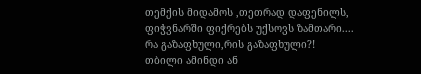თემქის მიდამოს ,თეთრად დაფენილს,
ფიჭვნარში ფიქრებს უქსოვს ზამთარი....
რა გაზაფხული,რის გაზაფხული?!
თბილი ამინდი ან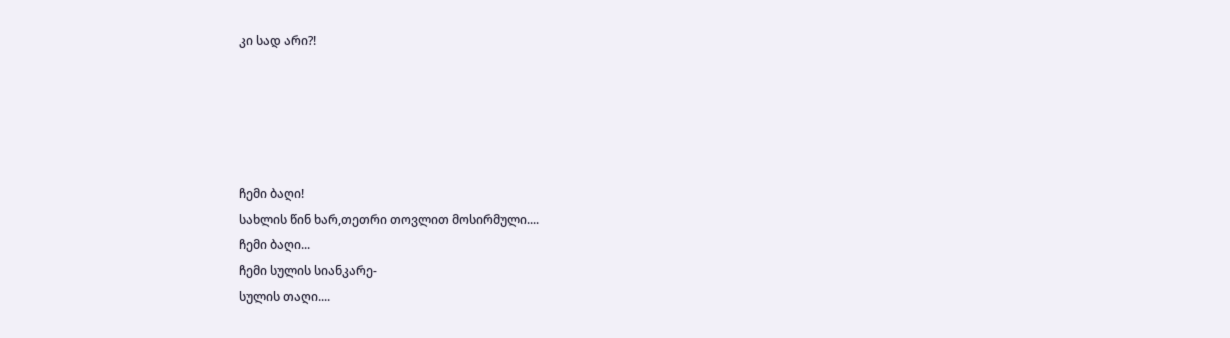კი სად არი?!





ჩემი ბაღი!
სახლის წინ ხარ,თეთრი თოვლით მოსირმული....
ჩემი ბაღი...
ჩემი სულის სიანკარე-
სულის თაღი....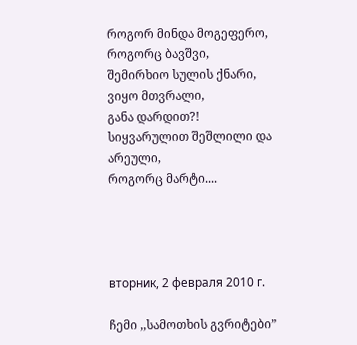როგორ მინდა მოგეფერო,
როგორც ბავშვი,
შემირხიო სულის ქნარი,
ვიყო მთვრალი,
განა დარდით?!
სიყვარულით შეშლილი და არეული,
როგორც მარტი....




вторник, 2 февраля 2010 г.

ჩემი ,,სამოთხის გვრიტები”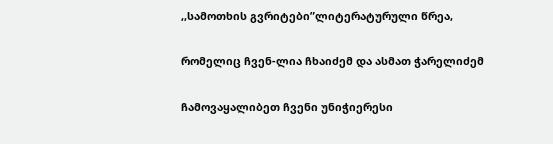,,სამოთხის გვრიტები”ლიტერატურული წრეა,

რომელიც ჩვენ-ლია ჩხაიძემ და ასმათ ჭარელიძემ

ჩამოვაყალიბეთ ჩვენი უნიჭიერესი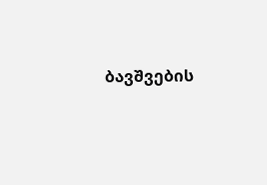ბავშვების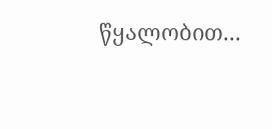წყალობით...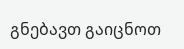გნებავთ გაიცნოთ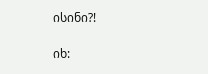ისინი?!

იხ: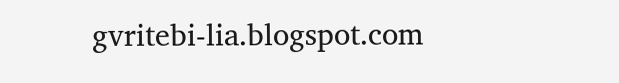gvritebi-lia.blogspot.com